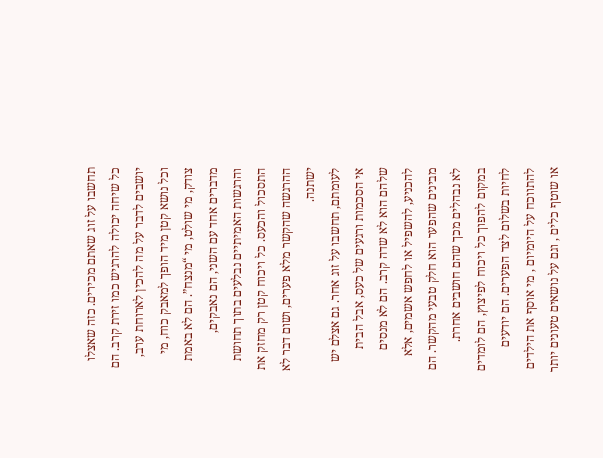תחשבו על זוג שאתם מכירים. כזה שאצלו כל שיחה יכולה להרגיש כמו זירת קרב. הם יושבים לדבר על מה להכין לארוחת ערב, וכל נושא קטן מיד הופך למאבק כוח, מי צודק, מי שולט, מי “מנצח”. הם לא באמת מדברים אחד עם השני, הם נאבקים, והרגשות האמיתיים נבלעים בתוך תחושת התסכול והכעס. כל ויכוח קטן רק מחזק את ההרגשה שהקשר מלא פערים, ושום דבר לא ישתנה.
לעומתם, תחשבו על זוג אחר. גם אצלם יש אי הסכמות ורגעים של כעס, אבל הבית שלהם הוא לא שדה קרב. הם לא מנסים להכניע, להשפיל או לחפש אשמים, אלא מבינים שהפער הוא חלק טבעי מהקשר. הם לא נבהלים מכך שהם חושבים אחרת.
במקום להפוך כל ויכוח לפיצוץ, הם לומדים לחיות בשלום לצד הפערים. הם יודעים להתווכח על היומיום , מי אוסף את הילדים או שוטף כלים , וגם על נושאים טעונים יותר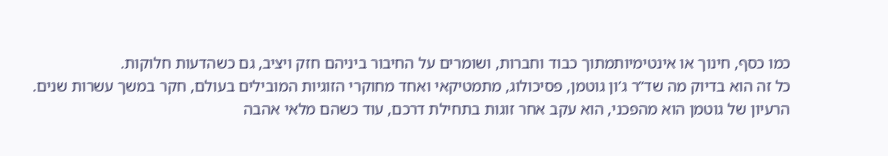כמו כסף, חינוך או אינטימיותמתוך כבוד וחברות, ושומרים על החיבור ביניהם חזק ויציב, גם כשהדעות חלוקות.
כל זה הוא בדיוק מה שד”ר ג’ון גוטמן, פסיכולוג, מתמטיקאי ואחד מחוקרי הזוגיות המובילים בעולם, חקר במשך עשרות שנים.
הרעיון של גוטמן הוא מהפכני, הוא עקב אחר זוגות בתחילת דרכם, עוד כשהם מלאי אהבה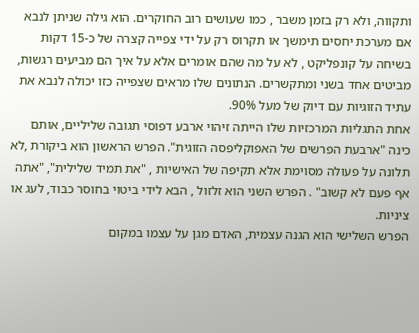ותקווה, ולא רק בזמן משבר , כמו שעושים רוב החוקרים. הוא גילה שניתן לנבא אם מערכת יחסים תימשך או תקרוס רק על ידי צפייה קצרה של כ‑15 דקות בשיחה על קונפליקט , לא על מה שהם אומרים אלא על איך הם מביעים רגשות, מביטים אחד בשני ומתקשרים. הנתונים שלו מראים שצפייה כזו יכולה לנבא את עתיד הזוגיות עם דיוק של מעל 90%.
אחת התגליות המרכזיות שלו הייתה זיהוי ארבע דפוסי תגובה שליליים, אותם כינה "ארבעת הפרשים של האפוקליפסה הזוגית". הפרש הראשון הוא ביקורת ,לא תלונה על פעולה מסוימת אלא תקיפה של האישיות , "את תמיד שלילית", "אתה אף פעם לא קשוב" . הפרש השני הוא זלזול , הבא לידי ביטוי בחוסר כבוד, לעג או ציניות.
הפרש השלישי הוא הגנה עצמית, האדם מגן על עצמו במקום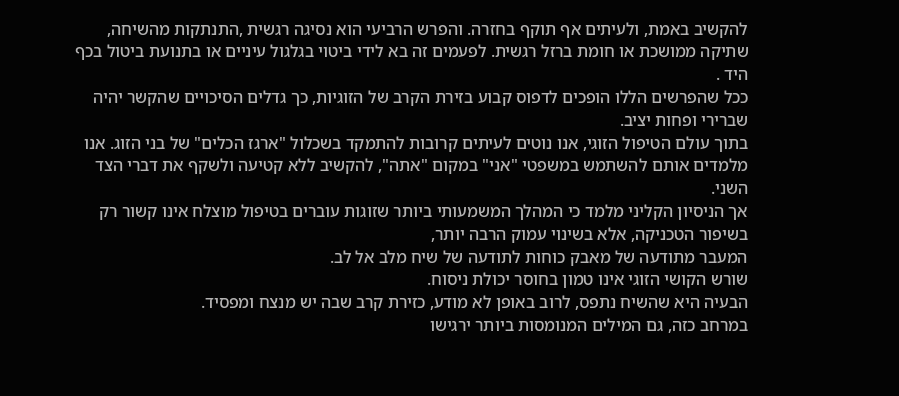להקשיב באמת, ולעיתים אף תוקף בחזרה. והפרש הרביעי הוא נסיגה רגשית ,התנתקות מהשיחה, שתיקה ממושכת או חומת ברזל רגשית. לפעמים זה בא לידי ביטוי בגלגול עיניים או בתנועת ביטול בכף היד .
ככל שהפרשים הללו הופכים לדפוס קבוע בזירת הקרב של הזוגיות, כך גדלים הסיכויים שהקשר יהיה שברירי ופחות יציב.
בתוך עולם הטיפול הזוגי, אנו נוטים לעיתים קרובות להתמקד בשכלול "ארגז הכלים" של בני הזוג. אנו מלמדים אותם להשתמש במשפטי "אני" במקום "אתה", להקשיב ללא קטיעה ולשקף את דברי הצד השני.
אך הניסיון הקליני מלמד כי המהלך המשמעותי ביותר שזוגות עוברים בטיפול מוצלח אינו קשור רק בשיפור הטכניקה, אלא בשינוי עמוק הרבה יותר,
המעבר מתודעה של מאבק כוחות לתודעה של שיח מלב אל לב.
שורש הקושי הזוגי אינו טמון בחוסר יכולת ניסוח.
הבעיה היא שהשיח נתפס, לרוב באופן לא מודע, כזירת קרב שבה יש מנצח ומפסיד.
במרחב כזה, גם המילים המנומסות ביותר ירגישו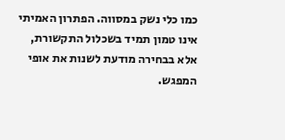כמו כלי נשק במסווה. הפתרון האמיתי אינו טמון תמיד בשכלול התקשורת, אלא בבחירה מודעת לשנות את אופי המפגש.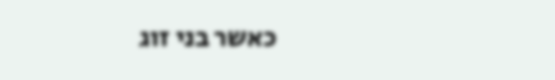כאשר בני זוג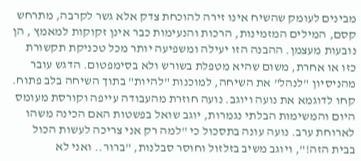מבינים לעומק שהשיח אינו זירה להוכחת צדק אלא גשר לקרבה, מתרחש קסם, המילים המזמינות, הרכות והנעימות כבר אינן זקוקות למאמץ , הן נובעות מעצמן. ההבנה הזו יעילה ומשפיעה יותר מכל טכניקת תקשורת כזו או אחרת, משום שהיא מטפלת בשורש ולא בסימפטום. הדגש עובר מהניסיון "לנהל" את השיחה, למוכנות "להיות" בתוך השיחה בלב פתוח.
קחו לדוגמא את נועה ויוגב. נועה חוזרת מהעבודה עייפה וקורסת מעומס היום והמשימות הבלתי נגמרות, יוגב שואל בפשטות האם הכינה משהו לארוחת ערב. נועה עונה בתסכול כי "למה רק אני צריכה לעשות הכול בבית הזה!", ויוגב משיב בזלזול וחוסר סבלנות, "ברור.. ואני לא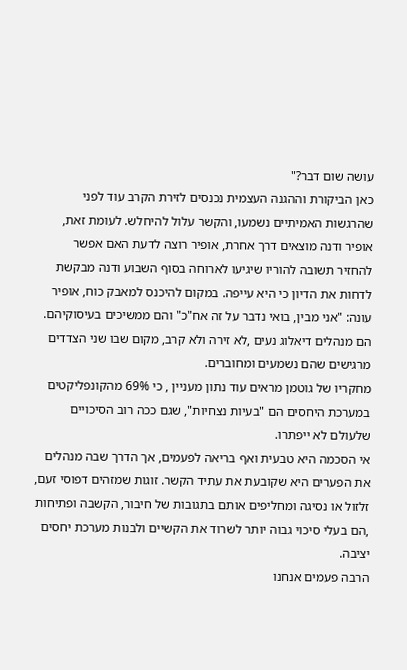עושה שום דבר?"
כאן הביקורת וההגנה העצמית נכנסים לזירת הקרב עוד לפני שהרגשות האמיתיים נשמעו, והקשר עלול להיחלש. לעומת זאת, אופיר ודנה מוצאים דרך אחרת, אופיר רוצה לדעת האם אפשר להחזיר תשובה להוריו שיגיעו לארוחה בסוף השבוע ודנה מבקשת לדחות את הדיון כי היא עייפה. במקום להיכנס למאבק כוח, אופיר עונה: "אני מבין, בואי נדבר על זה אח"כ" והם ממשיכים בעיסוקיהם. הם מנהלים דיאלוג נעים ,לא זירה ולא קרב, מקום שבו שני הצדדים מרגישים שהם נשמעים ומחוברים.
מחקריו של גוטמן מראים עוד נתון מעניין , כי 69% מהקונפליקטים במערכת היחסים הם "בעיות נצחיות", שגם ככה רוב הסיכויים שלעולם לא ייפתרו.
אי הסכמה היא טבעית ואף בריאה לפעמים, אך הדרך שבה מנהלים את הפערים היא שקובעת את עתיד הקשר. זוגות שמזהים דפוסי זעם, זלזול או נסיגה ומחליפים אותם בתגובות של חיבור, הקשבה ופתיחות ,הם בעלי סיכוי גבוה יותר לשרוד את הקשיים ולבנות מערכת יחסים יציבה.
הרבה פעמים אנחנו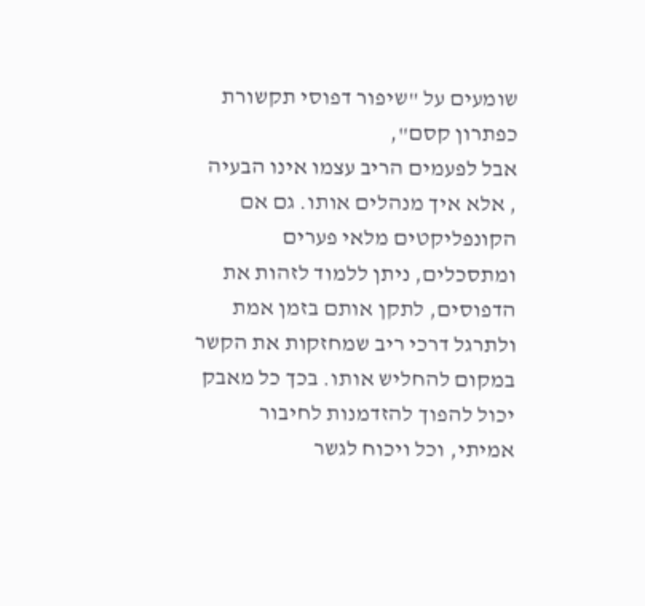שומעים על "שיפור דפוסי תקשורת כפתרון קסם",
אבל לפעמים הריב עצמו אינו הבעיה , אלא איך מנהלים אותו. גם אם הקונפליקטים מלאי פערים ומתסכלים, ניתן ללמוד לזהות את הדפוסים, לתקן אותם בזמן אמת ולתרגל דרכי ריב שמחזקות את הקשר במקום להחליש אותו. בכך כל מאבק יכול להפוך להזדמנות לחיבור אמיתי, וכל ויכוח לגשר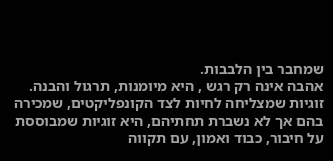שמחבר בין הלבבות.
אהבה אינה רק רגש , היא מיומנות, תרגול והבנה. זוגיות שמצליחה לחיות לצד הקונפליקטים, שמכירה בהם אך לא נשברת תחתיהם, היא זוגיות שמבוססת על חיבור, כבוד ואמון, עם תקווה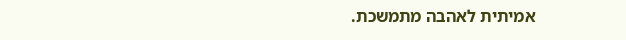אמיתית לאהבה מתמשכת.